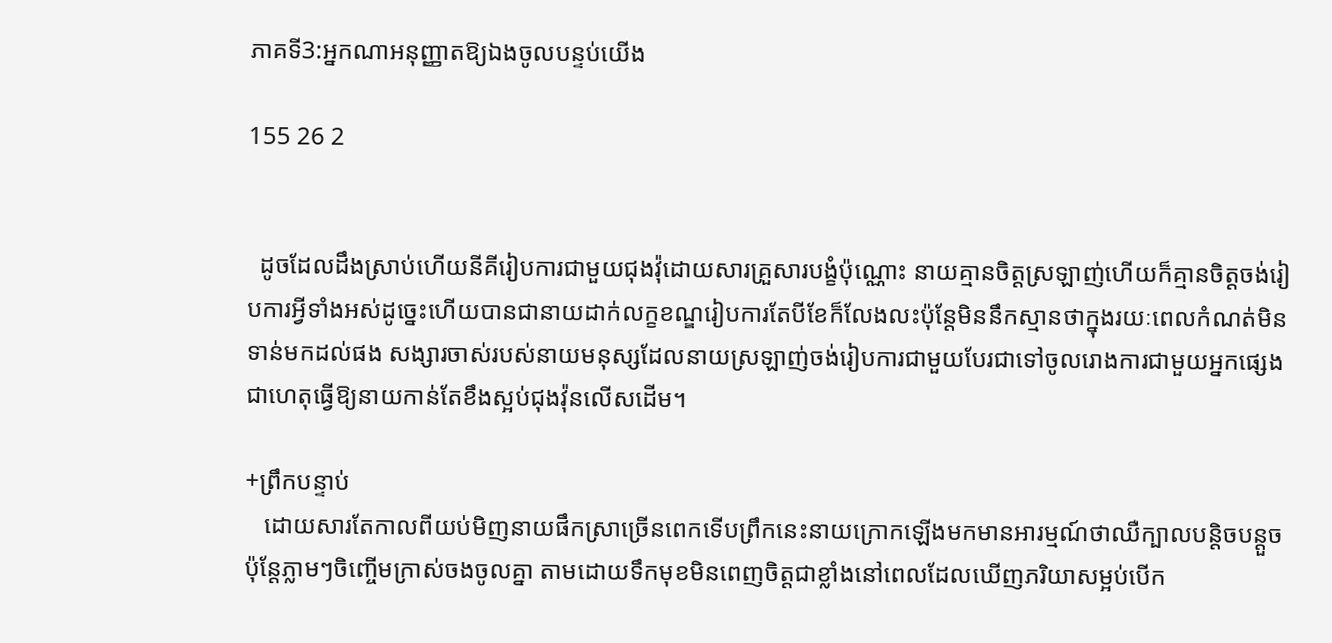ភាគទី3:អ្នកណាអនុញ្ញាតឱ្យឯងចូលបន្ទប់យើង

155 26 2


  ដូចដែលដឹងស្រាប់ហើយនីគីរៀបការជាមួយជុងវ៉ុដោយសារគ្រួសារបង្ខំប៉ុណ្ណោះ នាយគ្មានចិត្តស្រឡាញ់ហើយក៏គ្មានចិត្តចង់រៀបការអ្វីទាំងអស់ដូច្នេះហើយបានជានាយដាក់លក្ខខណ្ឌរៀបការតែបីខែក៏លែងលះប៉ុន្តែមិននឹកស្មានថាក្នុងរយៈពេលកំណត់មិនទាន់មកដល់ផង សង្សារចាស់របស់នាយមនុស្សដែលនាយស្រឡាញ់ចង់រៀបការជាមួយបែរជាទៅចូលរោងការជាមួយអ្នកផ្សេង ជាហេតុធ្វើឱ្យនាយកាន់តែខឹងស្អប់ជុងវ៉ុនលើសដើម។

+ព្រឹកបន្ទាប់
   ដោយសារតែកាលពីយប់មិញនាយផឹកស្រាច្រើនពេកទើបព្រឹកនេះនាយក្រោកឡើងមកមានអារម្មណ៍ថាឈឺក្បាលបន្តិចបន្តួច ប៉ុន្តែភ្លាមៗចិញ្ចើមក្រាស់ចងចូលគ្នា តាមដោយទឹកមុខមិនពេញចិត្តជាខ្លាំងនៅពេលដែលឃើញភរិយាសម្អប់បើក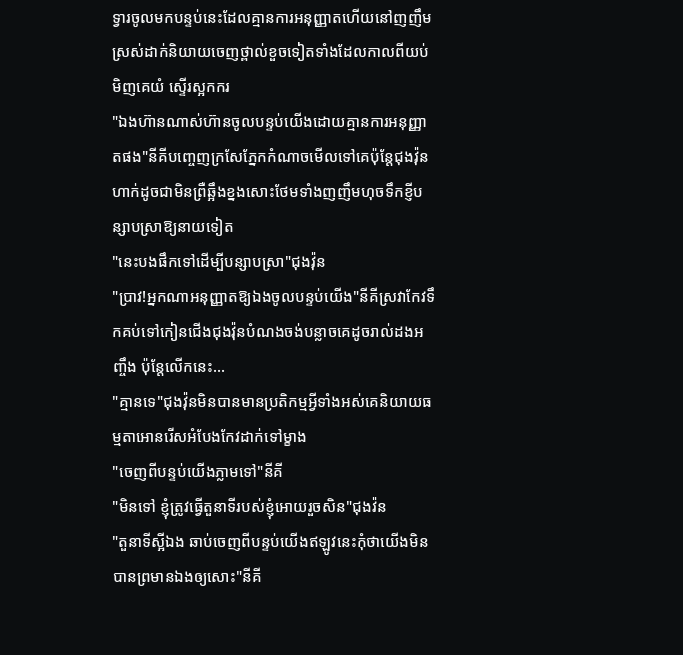ទ្វារចូលមកបន្ទប់នេះដែលគ្មានការអនុញ្ញាតហើយនៅញញឹមស្រស់ដាក់និយាយចេញថ្ពាល់ខួចទៀតទាំងដែលកាលពីយប់មិញគេយំ ស្ទើរស្អកករ
"ឯងហ៊ានណាស់ហ៊ានចូលបន្ទប់យើងដោយគ្មានការអនុញ្ញាតផង"នីគីបញ្ចេញក្រសែភ្នែកកំណាចមើលទៅគេប៉ុន្តែជុងវ៉ុនហាក់ដូចជាមិនព្រឺឆ្អឹងខ្នងសោះថែមទាំងញញឹមហុចទឹកខ្ញីបន្សាបស្រាឱ្យនាយទៀត
"នេះបងផឹកទៅដើម្បីបន្សាបស្រា"ជុងវ៉ុន
"ប្រាវ!អ្នកណាអនុញ្ញាតឱ្យឯងចូលបន្ទប់យើង"នីគីស្រវាកែវទឹកគប់ទៅកៀនជើងជុងវ៉ុនបំណងចង់បន្លាចគេដូចរាល់ដងអញ្ចឹង ប៉ុន្តែលើកនេះ...
"គ្មានទេ"ជុងវ៉ុនមិនបានមានប្រតិកម្មអ្វីទាំងអស់គេនិយាយធម្មតាអោនរើសអំបែងកែវដាក់ទៅម្ខាង
"ចេញពីបន្ទប់យើងភ្លាមទៅ"នីគី
"មិនទៅ ខ្ញុំត្រូវធ្វើតួនាទីរបស់ខ្ញុំអោយរួចសិន"ជុងវ៉ន
"តួនាទីស្អីឯង ឆាប់ចេញពីបន្ទប់យើងឥឡូវនេះកុំថាយើងមិនបានព្រមានឯងឲ្យសោះ"នីគី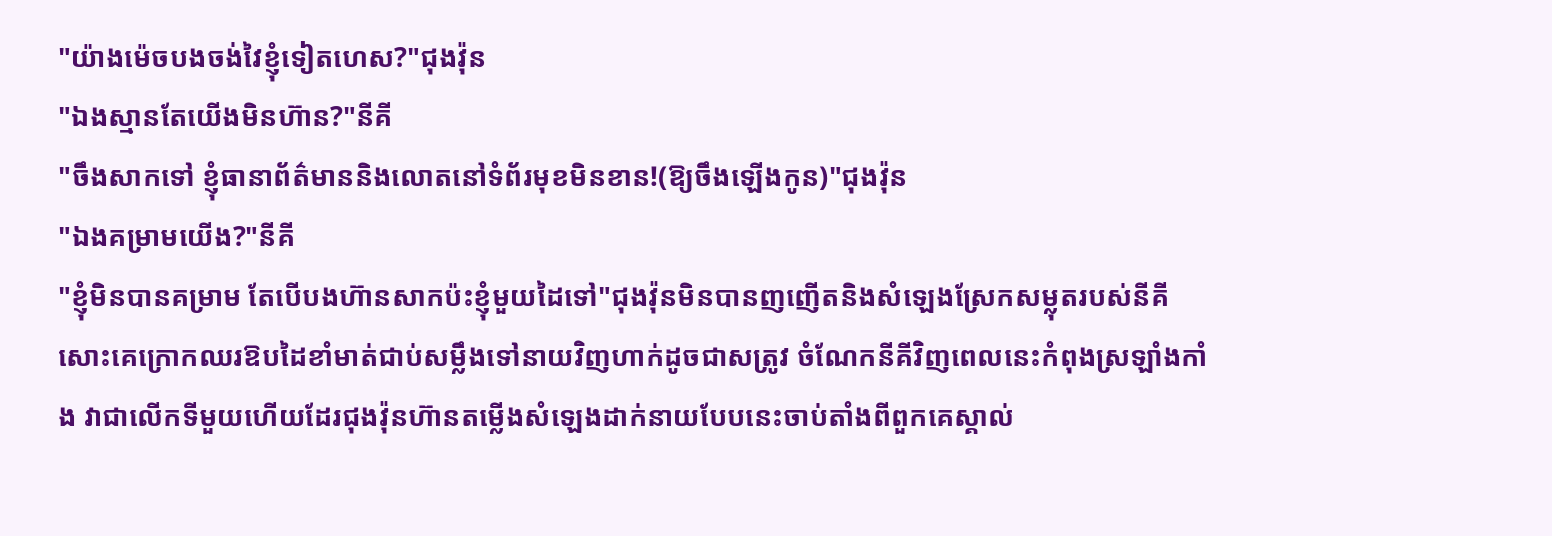"យ៉ាងម៉េចបងចង់វៃខ្ញុំទៀតហេស?"ជុងវ៉ុន
"ឯងស្មានតែយើងមិនហ៊ាន?"នីគី
"ចឹងសាកទៅ ខ្ញុំធានាព័ត៌មាននិងលោតនៅទំព័រមុខមិនខាន!(ឱ្យចឹងឡើងកូន)"ជុងវ៉ុន
"ឯងគម្រាមយើង?"នីគី
"ខ្ញុំមិនបានគម្រាម តែបើបងហ៊ានសាកប៉ះខ្ញុំមួយដៃទៅ"ជុងវ៉ុនមិនបានញញើតនិងសំឡេងស្រែកសម្លុតរបស់នីគីសោះគេក្រោកឈរឱបដៃខាំមាត់ជាប់សម្លឹងទៅនាយវិញហាក់ដូចជាសត្រូវ ចំណែកនីគីវិញពេលនេះកំពុងស្រឡាំងកាំង វាជាលើកទីមួយហើយដែរជុងវ៉ុនហ៊ានតម្លើងសំឡេងដាក់នាយបែបនេះចាប់តាំងពីពួកគេស្គាល់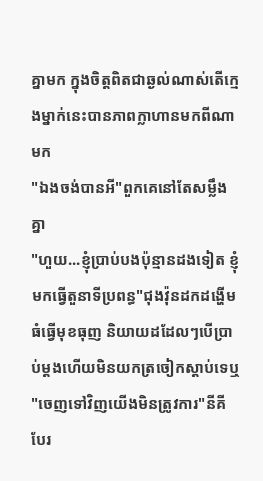គ្នាមក ក្នុងចិត្តពិតជាឆ្ងល់ណាស់តើក្មេងម្នាក់នេះបានភាពក្លាហានមកពីណាមក
"ឯងចង់បានអី"ពួកគេនៅតែសម្លឹងគ្នា
"ហួយ...ខ្ញុំប្រាប់បងប៉ុន្មានដងទៀត ខ្ញុំមកធ្វើតួនាទីប្រពន្ធ"ជុងវ៉ុនដកដង្ហើមធំធ្វើមុខធុញ និយាយដដែលៗបើប្រាប់ម្ដងហើយមិនយកត្រចៀកស្ដាប់ទេឬ
"ចេញទៅវិញយើងមិនត្រូវការ"នីគីបែរ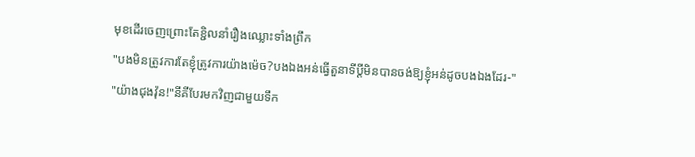មុខដើរចេញព្រោះតែខ្ជិលនាំរឿងឈ្លោះទាំងព្រឹក
"បងមិនត្រូវការតែខ្ញុំត្រូវការយ៉ាងម៉េច?បងឯងអន់ធ្វើតួនាទីប្ដីមិនបានចង់ឱ្យខ្ញុំអន់ដូចបងឯងដែរ-"
"យ៉ាងជុងវ៉ុន!"នីគីបែរមកវិញជាមួយទឹក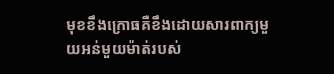មុខខឹងក្រោធគឺខឹងដោយសារពាក្យមួយអន់មួយម៉ាត់របស់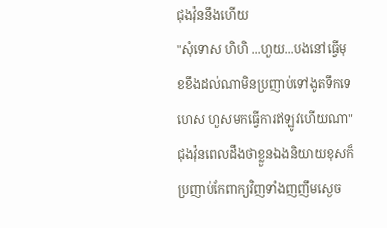ជុងវ៉ុននឹងហើយ
"សុំទោស ហិហិ ...ហួយ...បងនៅធ្វើមុខខឹងដល់ណាមិនប្រញាប់ទៅងូតទឹកទេហេស ហួសមកធ្វើការឥឡូវហើយណា"ជុងវ៉ុនពេលដឹងថាខ្លួនឯងនិយាយខុសក៏ប្រញាប់កែពាក្យវិញទាំងញញឹមស្ងេច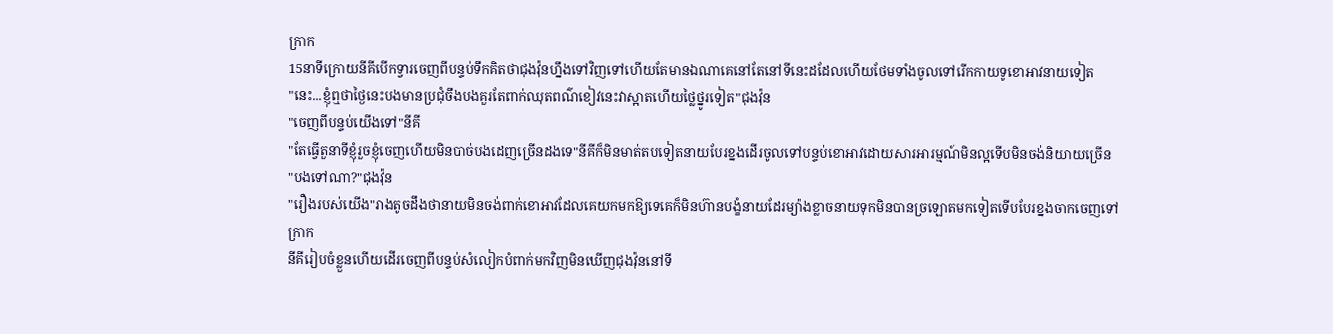ក្រាក
15នាទីក្រោយនីគីបើកទ្វារចេញពីបន្ទប់ទឹកគិតថាជុងវ៉ុនហ្នឹងទៅវិញទៅហើយតែមានឯណាគេនៅតែនៅទីនេះដដែលហើយថែមទាំងចូលទៅរើកកាយទូខោអាវនាយទៀត
"នេះ...ខ្ញុំឮថាថ្ងៃនេះបងមានប្រជុំចឹងបងគួរតែពាក់ឈុតពណ៌ខៀវនេះវាស្អាតហើយថ្លៃថ្នូរទៀត"ជុងវ៉ុន
"ចេញពីបន្ទប់យើងទៅ"នីគី
"តែធ្វើតួនាទីខ្ញុំរួចខ្ញុំចេញហើយមិនបាច់បងដេញច្រើនដងទេ"នីគីក៏មិនមាត់តបទៀតនាយបែរខ្នងដើរចូលទៅបន្ទប់ខោអាវដោយសារអារម្មណ៍មិនល្អទើបមិនចង់និយាយច្រើន
"បងទៅណា?"ជុងវ៉ុន
"រឿងរបស់យើង"រាងតូចដឹងថានាយមិនចង់ពាក់ខោអាវដែលគេយកមកឱ្យទេគេក៏មិនហ៊ានបង្ខំនាយដែរម្យ៉ាងខ្លាចនាយទុកមិនបានច្រឡោតមកទៀតទើបបែរខ្នងចាកចេញទៅ
ក្រាក
នីគីរៀបចំខ្លួនហើយដើរចេញពីបន្ទប់សំលៀកបំពាក់មកវិញមិនឃើញជុងវ៉ុននៅទី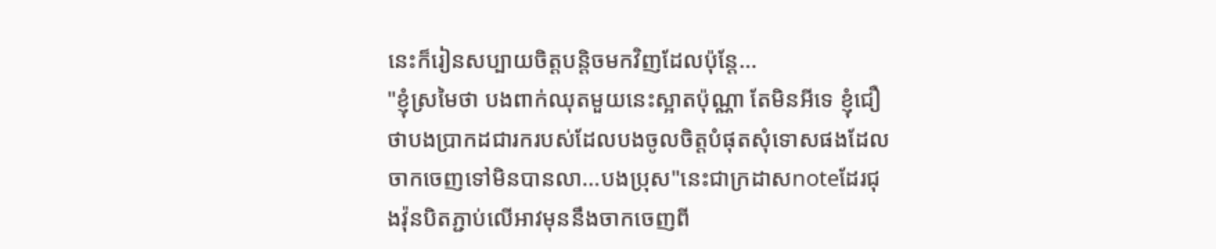នេះក៏រៀនសប្បាយចិត្តបន្តិចមកវិញដែលប៉ុន្តែ...
"ខ្ញុំស្រមៃថា បងពាក់ឈុតមួយនេះស្អាតប៉ុណ្ណា តែមិនអីទេ ខ្ញុំជឿថាបងប្រាកដជារករបស់ដែលបងចូលចិត្តបំផុតសុំទោសផងដែលចាកចេញទៅមិនបានលា...បងប្រុស"នេះជាក្រដាសnoteដែរជុងវ៉ុនបិតភ្ជាប់លើអាវមុននឹងចាកចេញពី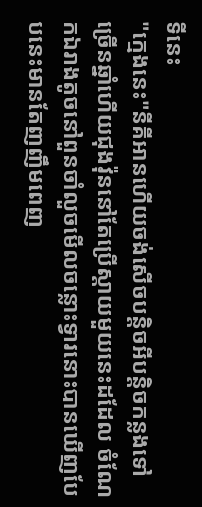ទីនេះ
"ក្មេងនេះ"នីគីអានហើយចង់សើចបន្តិចអីបន្តិចកន្លងទៅច្រើនឆ្នាំហើយជុងវ៉ុននៅតែប្រើស្តាយមួយនេះដដែល ចំណែកឯរាងតូចនៅពួនចាំលួចមើលចន្លោះទ្វារនោះបានឃើញបែបនេះមានតែញញឹមពេញ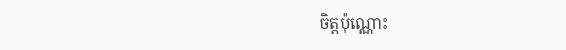ចិត្តប៉ុណ្ណោះ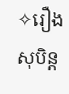✧រឿងសុបិន្ដ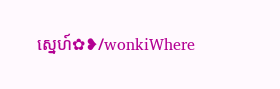ស្នេហ៍✿❥/wonkiWhere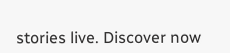stories live. Discover now